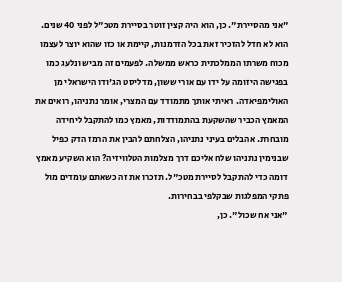"אני מהסיירת". כן, הוא היה קצין זוטר בסיירת מטכ"ל לפני 40 שנים. הוא לא חדל להזכיר זאת בכל הזדמנות, קיימת או כזו שהוא יוצר לעצמו מכוח משרתו הממלכתית כראש ממשלה. לפעמים זה מביש ונלעג כמו בפגישה היזומה על ידו עם אורי ששון, מדליסט הג'ודו הישראלי מן האולימפיאדה. ראיתי אותך מתמודד עם המצרי, אומר נתניהו, רואים את המאמץ הכביר שהשקעת בהתמודדות, מאמץ כמו להתקבל ליחידה מובחרת. אהבלים בעיני נתניהו, הצלחתם להבין את הרמז הדק כפיל שבנימין נתניהו שלח אליכם דרך מצלמות הטלוויזיה? הוא השקיע מאמץ דומה כדי להתקבל לסיירת מטכ"ל. תזכרו את זה כשאתם עומדים מול פתקי המפלגות שבקלפי בבחירות.
"אני אח שכול". כן,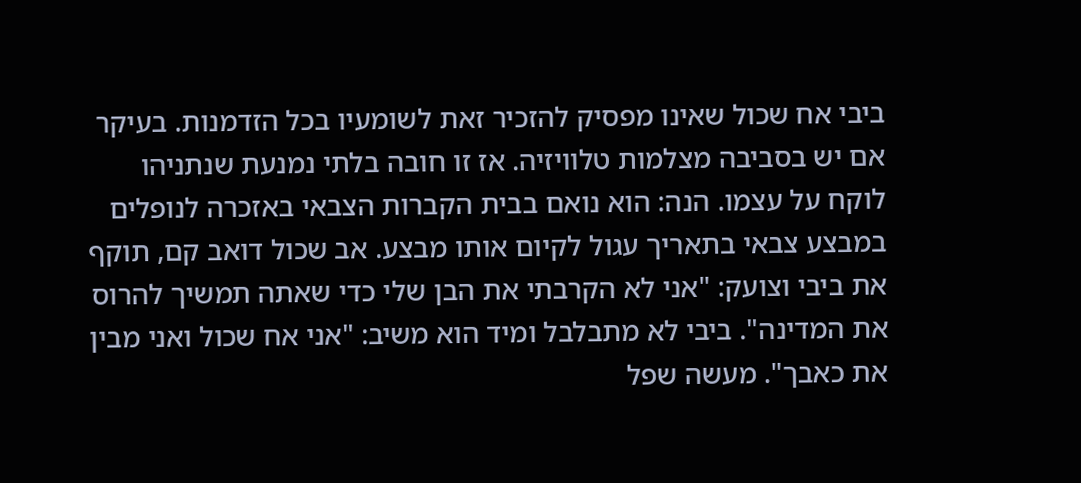ביבי אח שכול שאינו מפסיק להזכיר זאת לשומעיו בכל הזדמנות. בעיקר אם יש בסביבה מצלמות טלוויזיה. אז זו חובה בלתי נמנעת שנתניהו לוקח על עצמו. הנה: הוא נואם בבית הקברות הצבאי באזכרה לנופלים במבצע צבאי בתאריך עגול לקיום אותו מבצע. אב שכול דואב קם, תוקף את ביבי וצועק: "אני לא הקרבתי את הבן שלי כדי שאתה תמשיך להרוס את המדינה". ביבי לא מתבלבל ומיד הוא משיב: "אני אח שכול ואני מבין את כאבך". מעשה שפל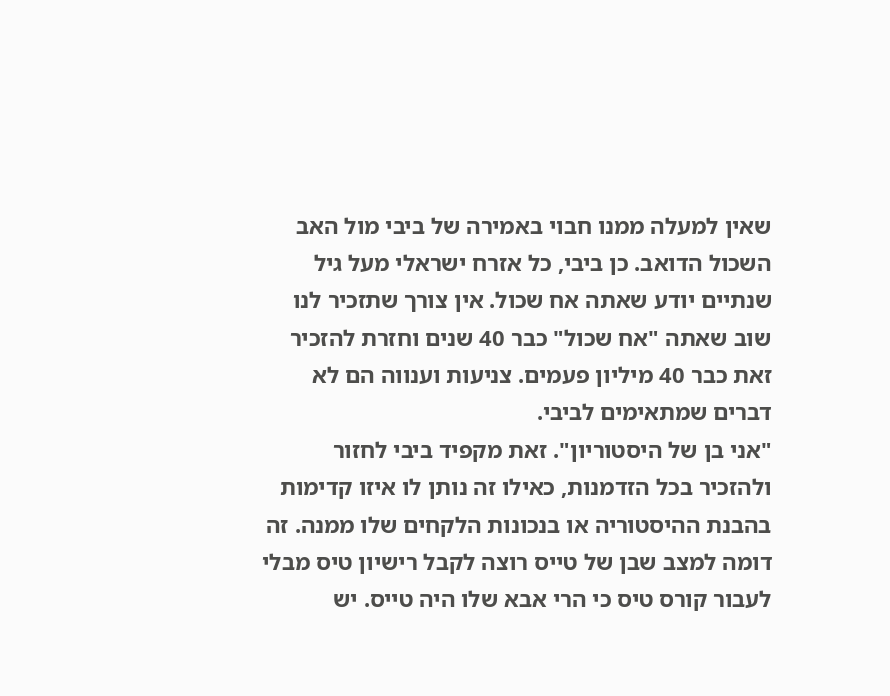שאין למעלה ממנו חבוי באמירה של ביבי מול האב השכול הדואב. כן ביבי, כל אזרח ישראלי מעל גיל שנתיים יודע שאתה אח שכול. אין צורך שתזכיר לנו שוב שאתה "אח שכול" כבר 40 שנים וחזרת להזכיר זאת כבר 40 מיליון פעמים. צניעות וענווה הם לא דברים שמתאימים לביבי.
"אני בן של היסטוריון". זאת מקפיד ביבי לחזור ולהזכיר בכל הזדמנות, כאילו זה נותן לו איזו קדימות בהבנת ההיסטוריה או בנכונות הלקחים שלו ממנה. זה דומה למצב שבן של טייס רוצה לקבל רישיון טיס מבלי לעבור קורס טיס כי הרי אבא שלו היה טייס. יש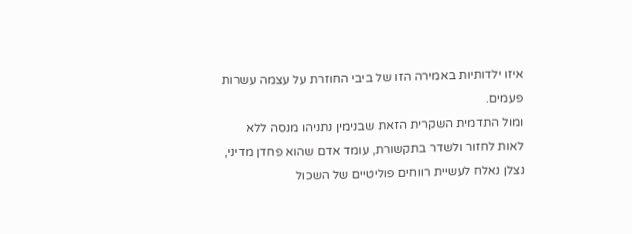איזו ילדותיות באמירה הזו של ביבי החוזרת על עצמה עשרות פעמים.
ומול התדמית השקרית הזאת שבנימין נתניהו מנסה ללא לאות לחזור ולשדר בתקשורת, עומד אדם שהוא פחדן מדיני, נצלן נאלח לעשיית רווחים פוליטיים של השכול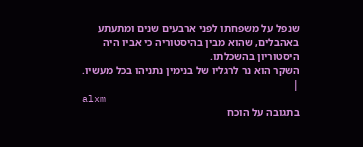שנפל על משפחתו לפני ארבעים שנים ומתעתע באהבלים, שהוא מבין בהיסטוריה כי אביו היה היסטוריון בהשכלתו.
השקר הוא נר לרגליו של בנימין נתניהו בכל מעשיו. |
alxm
בתגובה על הוכח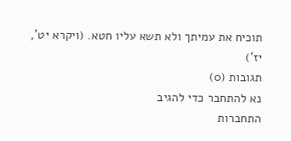תוכיח את עמיתך ולא תשא עליו חטא. (ויקרא יט', יז')
תגובות (0)
נא להתחבר כדי להגיב
התחברות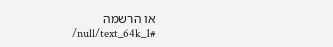או הרשמה
/null/text_64k_1#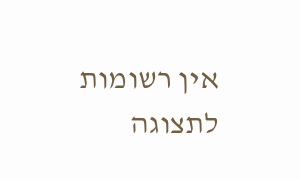אין רשומות לתצוגה